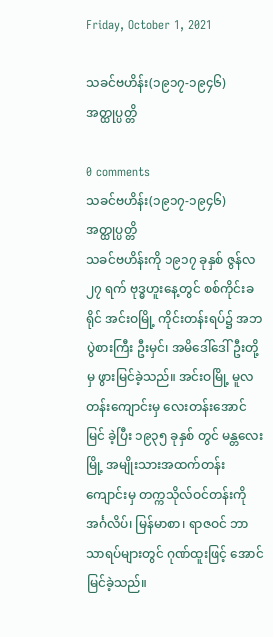Friday, October 1, 2021

သခင်ဗဟိန်း(၁၉၁၇-၁၉၄၆)အတ္ထုပ္ပတ္တိ

0 comments
သခင်ဗဟိန်း(၁၉၁၇-၁၉၄၆)အတ္ထုပ္ပတ္တိ
သခင်ဗဟိန်းကို ၁၉၁၇ ခုနှစ် ဇွန်လ ၂၇ ရက် ဗုဒ္ဓဟူးနေ့တွင် စစ်ကိုင်းခရိုင် အင်းဝမြို့ ကိုင်းတန်းရပ်၌ အဘ ပွဲစားကြီး ဦးမှင်၊ အမိဒေါ်ဒေါ်ဦးတို့မှ ဖွားမြင်ခဲ့သည်။ အင်းဝမြို့ မူလတန်းကျောင်းမှ လေးတန်းအောင်မြင် ခဲ့ပြီး ၁၉၃၅ ခုနှစ် တွင် မန္တလေးမြို့ အမျိုးသားအထက်တန်းကျောင်းမှ တက္ကသိုလ်ဝင်တန်းကို အင်္ဂလိပ်၊ မြန်မာစာ၊ ရာဇဝင် ဘာသာရပ်များတွင် ဂုဏ်ထူးဖြင့် အောင်မြင်ခဲ့သည်။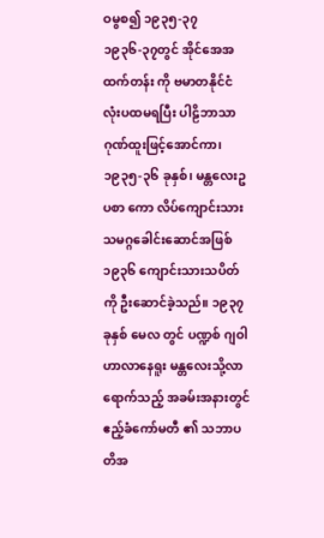ဝမွစ၍ ၁၉၃၅-၃၇
၁၉၃၆-၃၇တွင် အိုင်အေအထက်တန်း ကို ဗမာတနိုင်ငံလုံးပထမရပြီး ပါဠိဘာသာ ဂုဏ်ထူးဖြင့်အောင်ကာ၊ ၁၉၃၅-၃၆ ခုနှစ်၊ မန္တလေးဥပစာ ကော လိပ်ကျောင်းသားသမဂ္ဂခေါင်းဆောင်အဖြစ် ၁၉၃၆ ကျောင်းသားသပိတ်ကို ဦးဆောင်ခဲ့သည်။ ၁၉၃၇ ခုနှစ် မေလ တွင် ပဏ္ဍစ် ဂျဝါဟာလာနေရူး မန္တလေးသို့လာရောက်သည့် အခမ်းအနားတွင် ဧည့်ခံကော်မတီ ၏ သဘာပတိအ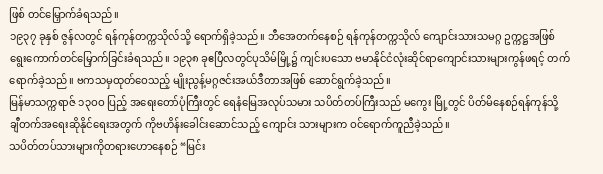ဖြစ် တင်မြှောက်ခံရသည်။
၁၉၃၇ ခုနှစ် ဇွန်လတွင် ရန်ကုန်တက္ကသိုလ်သို့ ရောက်ရှိခဲ့သည်။ ဘီအေတက်နေစဉ် ရန်ကုန်တက္ကသိုလ် ကျောင်းသားသမဂ္ဂ ဥက္ကဋ္ဌအဖြစ် ရွေးကောက်တင်မြှောက်ခြင်းခံရသည်။ ၁၉၃၈ ခုဧပြီလတွင်ပုသိမ်မြို့၌ ကျင်းပသော ဗမာနိုင်ငံလုံးဆိုင်ရာကျောင်းသားများကွန်ဖရင့် တက်ရောက်ခဲ့သည်။ ဗကသမှထုတ်ဝေသည့် မျိုးညွန့်မဂ္ဂဇင်းအယ်ဒီတာအဖြစ် ဆောင်ရွက်ခဲ့သည်။
မြန်မာသက္ကရာဇ် ၁၃ဝဝ ပြည့် အရေးတော်ပုံကြီးတွင် ရေနံမြေအလုပ်သမား သပိတ်တပ်ကြီးသည် မကွေး မြို့တွင် ပိတ်မိနေစဉ်ရန်ကုန်သို့ ချီတက်အရေးဆိုနိုင်ရေးအတွက် ကိုဗဟိန်းခေါင်းဆောင်သည့် ကျောင်း သားများက ဝင်ရောက်ကူညီခဲ့သည်။
သပိတ်တပ်သားများကိုတရားဟောနေစဉ် “မြင်း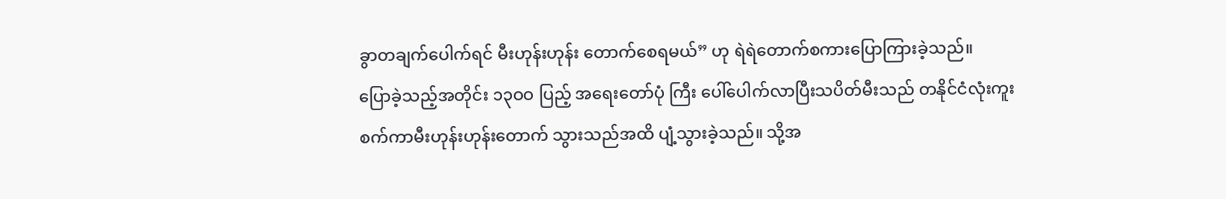ခွာတချက်ပေါက်ရင် မီးဟုန်းဟုန်း တောက်စေရမယ်” ဟု ရဲရဲတောက်စကားပြောကြားခဲ့သည်။
ပြောခဲ့သည့်အတိုင်း ၁၃ဝဝ ပြည့် အရေးတော်ပုံ ကြီး ပေါ်ပေါက်လာပြီးသပိတ်မီးသည် တနိုင်ငံလုံးကူးစက်ကာမီးဟုန်းဟုန်းတောက် သွားသည်အထိ ပျံ့သွားခဲ့သည်။ သို့အ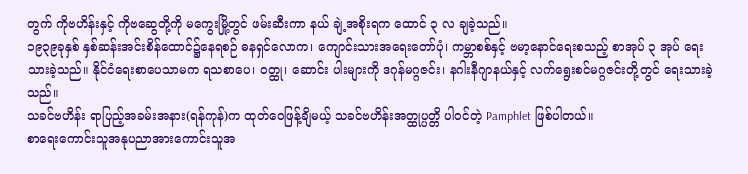တွက် ကိုဗဟိန်းနှင့် ကိုဗဆွေတို့ကို မကွေးမြို့တွင် ဖမ်းဆီးကာ နယ် ချဲ့အစိုးရက ထောင် ၃ လ ချခဲ့သည်။
၁၉၃၉ခုနှစ် နှစ်ဆန်းအင်းစိန်ထောင်၌နေရစဉ် ဓနရှင်လောက၊ ကျောင်းသားအရေးတော်ပုံ၊ ကမ္ဘာစစ်နှင့် ဗမာ့နောင်ရေးစသည့် စာအုပ် ၃ အုပ် ရေးသားခဲ့သည်။ နိုင်ငံရေးစာပေသာမက ရသစာပေ၊ ဝတ္ထု၊ ဆောင်း ပါးများကို ဒဂုန်မဂ္ဂဇင်း၊ နဂါးနီဂျာနယ်နှင့် လက်ရွေးစင်မဂ္ဂဇင်းတို့တွင် ရေးသားခဲ့သည်။
သခင်ဗဟိန်း ရာပြည့်အခမ်းအနား(ရန်ကုန်)က ထုတ်ဝေဖြန့်ချိမယ့် သခင်ဗဟိန်းအတ္ထုပ္ပတ္တိ ပါဝင်တဲ့ Pamphlet ဖြစ်ပါတယ်။
စာရေးကောင်းသူအနုပညာအားကောင်းသူအ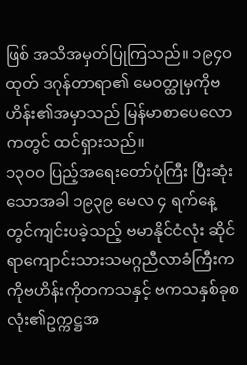ဖြစ် အသိအမှတ်ပြုကြသည်။ ၁၉၄ဝ ထုတ် ဒဂုန်တာရာ၏ မေဝတ္ထုမှကိုဗဟိန်း၏အမှာသည် မြန်မာစာပေလောကတွင် ထင်ရှားသည်။
၁၃ဝဝ ပြည့်အရေးတော်ပုံကြီး ပြီးဆုံးသောအခါ ၁၉၃၉ မေလ ၄ ရက်နေ့တွင်ကျင်းပခဲ့သည့် ဗမာနိုင်ငံလုံး ဆိုင်ရာကျောင်းသားသမဂ္ဂညီလာခံကြီးက ကိုဗဟိန်းကိုတကသနှင့် ဗကသနှစ်ခုစလုံး၏ဥက္ကဋ္ဌအ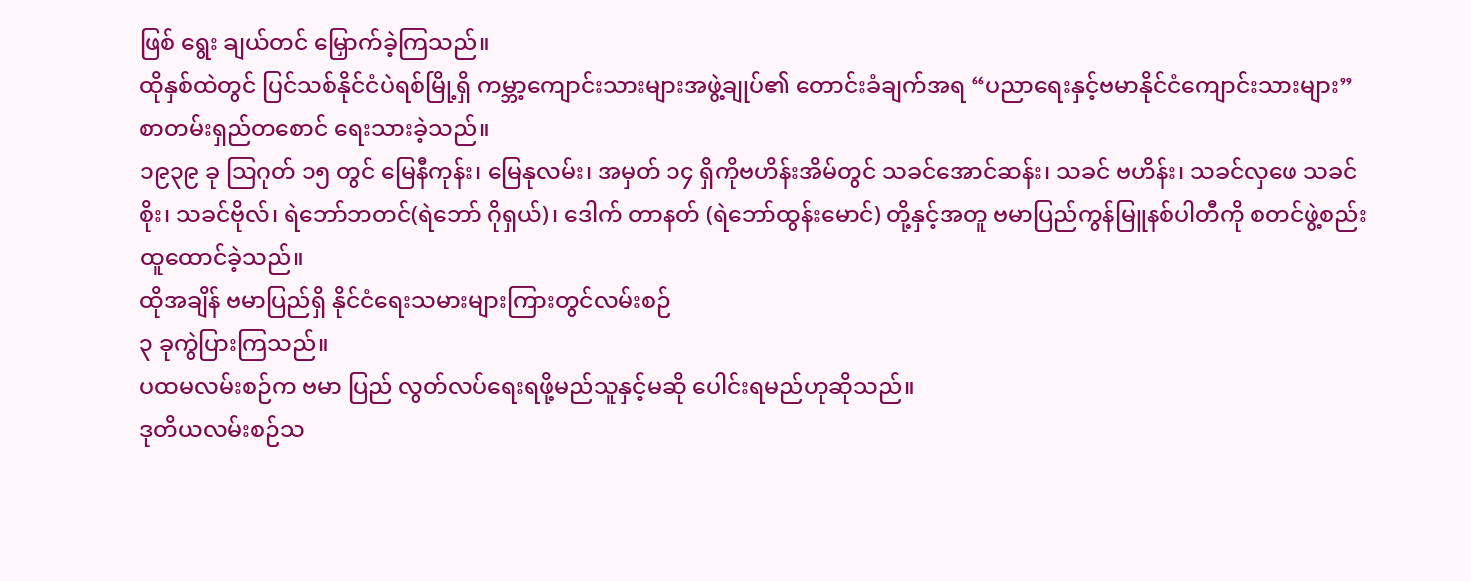ဖြစ် ရွေး ချယ်တင် မြှောက်ခဲ့ကြသည်။
ထိုနှစ်ထဲတွင် ပြင်သစ်နိုင်ငံပဲရစ်မြို့ရှိ ကမ္ဘာ့ကျောင်းသားများအဖွဲ့ချုပ်၏ တောင်းခံချက်အရ “ပညာရေးနှင့်ဗမာနိုင်ငံကျောင်းသားများ” စာတမ်းရှည်တစောင် ရေးသားခဲ့သည်။
၁၉၃၉ ခု သြဂုတ် ၁၅ တွင် မြေနီကုန်း၊ မြေနုလမ်း၊ အမှတ် ၁၄ ရှိကိုဗဟိန်းအိမ်တွင် သခင်အောင်ဆန်း၊ သခင် ဗဟိန်း၊ သခင်လှဖေ သခင်စိုး၊ သခင်ဗိုလ်၊ ရဲဘော်ဘတင်(ရဲဘော် ဂိုရှယ်)၊ ဒေါက် တာနတ် (ရဲဘော်ထွန်းမောင်) တို့နှင့်အတူ ဗမာပြည်ကွန်မြူနစ်ပါတီကို စတင်ဖွဲ့စည်း ထူထောင်ခဲ့သည်။
ထိုအချိန် ဗမာပြည်ရှိ နိုင်ငံရေးသမားများကြားတွင်လမ်းစဉ်
၃ ခုကွဲပြားကြသည်။
ပထမလမ်းစဉ်က ဗမာ ပြည် လွတ်လပ်ရေးရဖို့မည်သူနှင့်မဆို ပေါင်းရမည်ဟုဆိုသည်။
ဒုတိယလမ်းစဉ်သ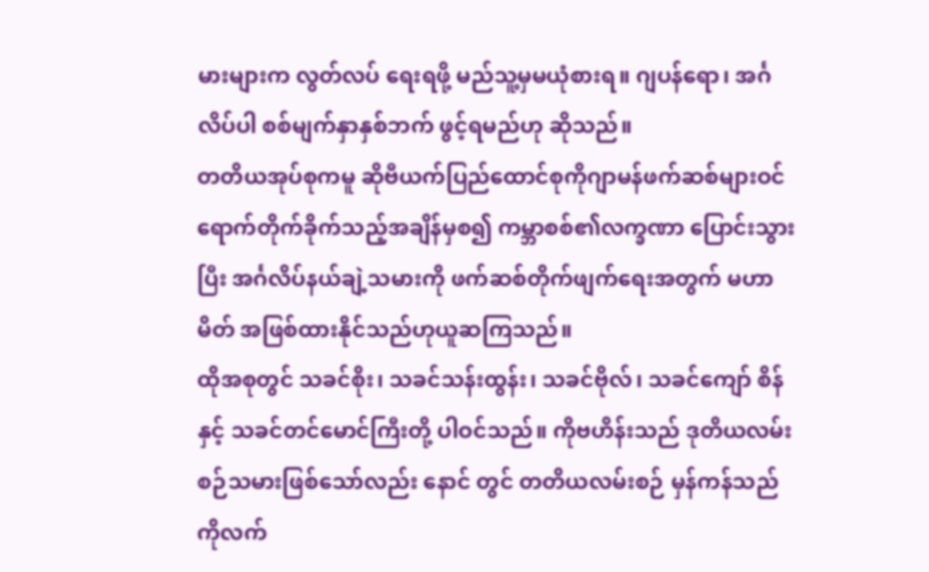မားများက လွတ်လပ် ရေးရဖို့ မည်သူ့မှမယုံစားရ။ ဂျပန်ရော၊ အင်္ဂလိပ်ပါ စစ်မျက်နှာနှစ်ဘက် ဖွင့်ရမည်ဟု ဆိုသည်။
တတိယအုပ်စုကမူ ဆိုဗီယက်ပြည်ထောင်စုကိုဂျာမန်ဖက်ဆစ်များဝင်ရောက်တိုက်ခိုက်သည့်အချိန်မှစ၍ ကမ္ဘာစစ်၏လက္ခဏာ ပြောင်းသွားပြီး အင်္ဂလိပ်နယ်ချဲ့သမားကို ဖက်ဆစ်တိုက်ဖျက်ရေးအတွက် မဟာမိတ် အဖြစ်ထားနိုင်သည်ဟုယူဆကြသည်။
ထိုအစုတွင် သခင်စိုး၊ သခင်သန်းထွန်း၊ သခင်ဗိုလ်၊ သခင်ကျော် စိန်နှင့် သခင်တင်မောင်ကြီးတို့ ပါဝင်သည်။ ကိုဗဟိန်းသည် ဒုတိယလမ်းစဉ်သမားဖြစ်သော်လည်း နောင် တွင် တတိယလမ်းစဉ် မှန်ကန်သည်ကိုလက်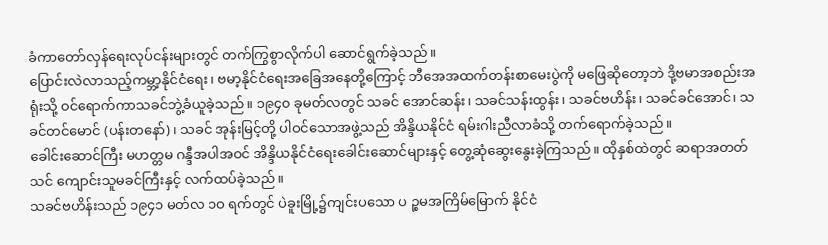ခံကာတော်လှန်ရေးလုပ်ငန်းများတွင် တက်ကြွစွာလိုက်ပါ ဆောင်ရွက်ခဲ့သည်။
ပြောင်းလဲလာသည့်ကမ္ဘာ့နိုင်ငံရေး၊ ဗမာ့နိုင်ငံရေးအခြေအနေတို့ကြောင့် ဘီအေအထက်တန်းစာမေးပွဲကို မဖြေဆိုတော့ဘဲ ဒို့ဗမာအစည်းအရုံးသို့ ဝင်ရောက်ကာသခင်ဘွဲ့ခံယူခဲ့သည်။ ၁၉၄၀ ခုမတ်လတွင် သခင် အောင်ဆန်း၊ သခင်သန်းထွန်း၊ သခင်ဗဟိန်း၊ သခင်ခင်အောင်၊ သခင်တင်မောင် (ပန်းတနော်)၊ သခင် အုန်းမြင့်တို့ ပါဝင်သောအဖွဲ့သည် အိန္ဒိယနိုင်ငံ ရမ်းဂါးညီလာခံသို့ တက်ရောက်ခဲ့သည်။
ခေါင်းဆောင်ကြီး မဟတ္တမ ဂန္ဒီအပါအဝင် အိန္ဒိယနိုင်ငံရေးခေါင်းဆောင်များနှင့် တွေ့ဆုံဆွေးနွေးခဲ့ကြသည်။ ထိုနှစ်ထဲတွင် ဆရာအတတ် သင် ကျောင်းသူမခင်ကြီးနှင့် လက်ထပ်ခဲ့သည်။
သခင်ဗဟိန်းသည် ၁၉၄၁ မတ်လ ၁ဝ ရက်တွင် ပဲခူးမြို့၌ကျင်းပသော ပ ဉ္စမအကြိမ်မြောက် နိုင်ငံ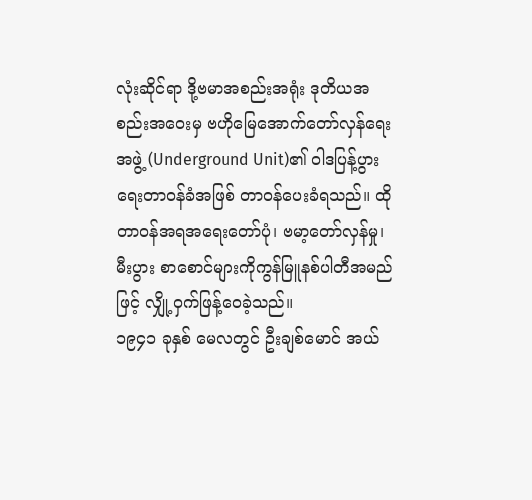လုံးဆိုင်ရာ ဒို့ဗမာအစည်းအရုံး ဒုတိယအစည်းအဝေးမှ ဗဟိုမြေအောက်တော်လှန်ရေးအဖွဲ့ (Underground Unit)၏ ဝါဒပြန့်ပွားရေးတာဝန်ခံအဖြစ် တာဝန်ပေးခံရသည်။ ထိုတာဝန်အရအရေးတော်ပုံ၊ ဗမာ့တော်လှန်မှု၊ မီးပွား စာစောင်များကိုကွန်မြူနစ်ပါတီအမည်ဖြင့် လျှို့ဝှက်ဖြန့်ဝေခဲ့သည်။
၁၉၄၁ ခုနှစ် မေလတွင် ဦးချစ်မောင် အယ်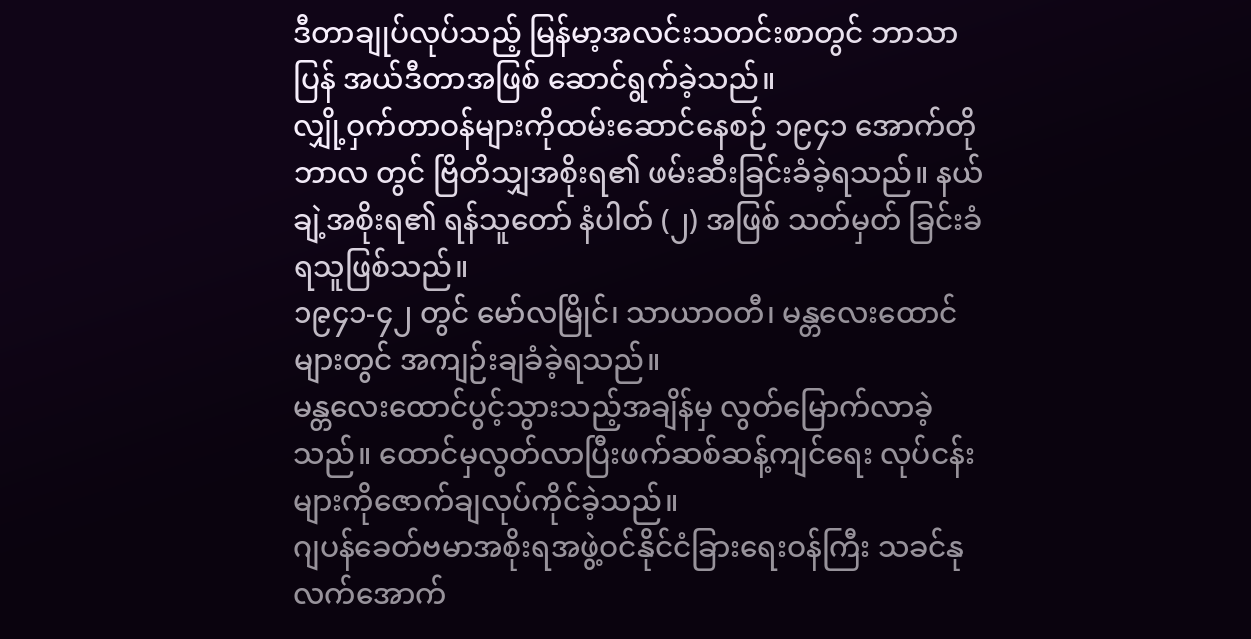ဒီတာချုပ်လုပ်သည့် မြန်မာ့အလင်းသတင်းစာတွင် ဘာသာပြန် အယ်ဒီတာအဖြစ် ဆောင်ရွက်ခဲ့သည်။
လျှို့ဝှက်တာဝန်များကိုထမ်းဆောင်နေစဉ် ၁၉၄၁ အောက်တိုဘာလ တွင် ဗြိတိသျှအစိုးရ၏ ဖမ်းဆီးခြင်းခံခဲ့ရသည်။ နယ်ချဲ့အစိုးရ၏ ရန်သူတော် နံပါတ် (၂) အဖြစ် သတ်မှတ် ခြင်းခံရသူဖြစ်သည်။
၁၉၄၁-၄၂ တွင် မော်လမြိုင်၊ သာယာဝတီ၊ မန္တလေးထောင်များတွင် အကျဉ်းချခံခဲ့ရသည်။
မန္တလေးထောင်ပွင့်သွားသည့်အချိန်မှ လွတ်မြောက်လာခဲ့သည်။ ထောင်မှလွတ်လာပြီးဖက်ဆစ်ဆန့်ကျင်ရေး လုပ်ငန်းများကိုဇောက်ချလုပ်ကိုင်ခဲ့သည်။
ဂျပန်ခေတ်ဗမာအစိုးရအဖွဲ့ဝင်နိုင်ငံခြားရေးဝန်ကြီး သခင်နု လက်အောက်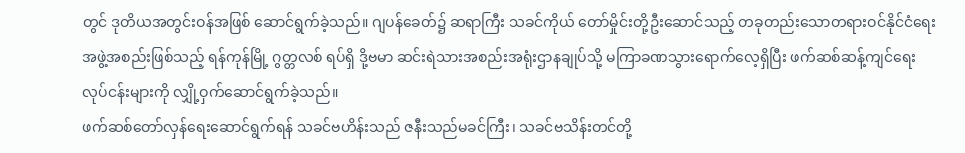တွင် ဒုတိယအတွင်းဝန်အဖြစ် ဆောင်ရွက်ခဲ့သည်။ ဂျပန်ခေတ်၌ ဆရာကြီး သခင်ကိုယ် တော်မှိုင်းတို့ဦးဆောင်သည့် တခုတည်းသောတရားဝင်နိုင်ငံရေးအဖွဲ့အစည်းဖြစ်သည့် ရန်ကုန်မြို့ ဂွတ္တလစ် ရပ်ရှိ ဒို့ဗမာ ဆင်းရဲသားအစည်းအရုံးဌာနချုပ်သို့ မကြာခဏသွားရောက်လေ့ရှိပြီး ဖက်ဆစ်ဆန့်ကျင်ရေး လုပ်ငန်းများကို လျှို့ဝှက်ဆောင်ရွက်ခဲ့သည်။
ဖက်ဆစ်တော်လှန်ရေးဆောင်ရွက်ရန် သခင်ဗဟိန်းသည် ဇနီးသည်မခင်ကြီး၊ သခင်ဗသိန်းတင်တို့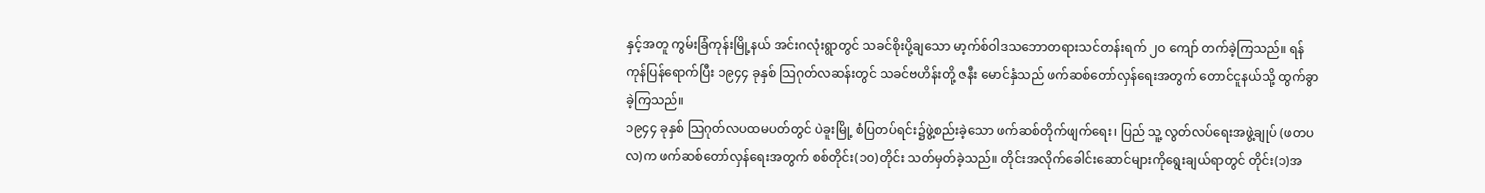နှင့်အတူ ကွမ်းခြံကုန်းမြို့နယ် အင်းဂလုံးရွာတွင် သခင်စိုးပို့ချသော မာ့က်စ်ဝါဒသဘောတရားသင်တန်းရက် ၂ဝ ကျော် တက်ခဲ့ကြသည်။ ရန်ကုန်ပြန်ရောက်ပြီး ၁၉၄၄ ခုနှစ် သြဂုတ်လဆန်းတွင် သခင်ဗဟိန်းတို့ ဇနီး မောင်နှံသည် ဖက်ဆစ်တော်လှန်ရေးအတွက် တောင်ငူနယ်သို့ ထွက်ခွာခဲ့ကြသည်။
၁၉၄၄ ခုနှစ် သြဂုတ်လပထမပတ်တွင် ပဲခူးမြို့ စံပြတပ်ရင်း၌ဖွဲ့စည်းခဲ့သော ဖက်ဆစ်တိုက်ဖျက်ရေး၊ ပြည် သူ့ လွတ်လပ်ရေးအဖွဲ့ချုပ် (ဖတပလ)က ဖက်ဆစ်တော်လှန်ရေးအတွက် စစ်တိုင်း(၁၀)တိုင်း သတ်မှတ်ခဲ့သည်။ တိုင်းအလိုက်ခေါင်းဆောင်များကိုရွေးချယ်ရာတွင် တိုင်း(၁)အ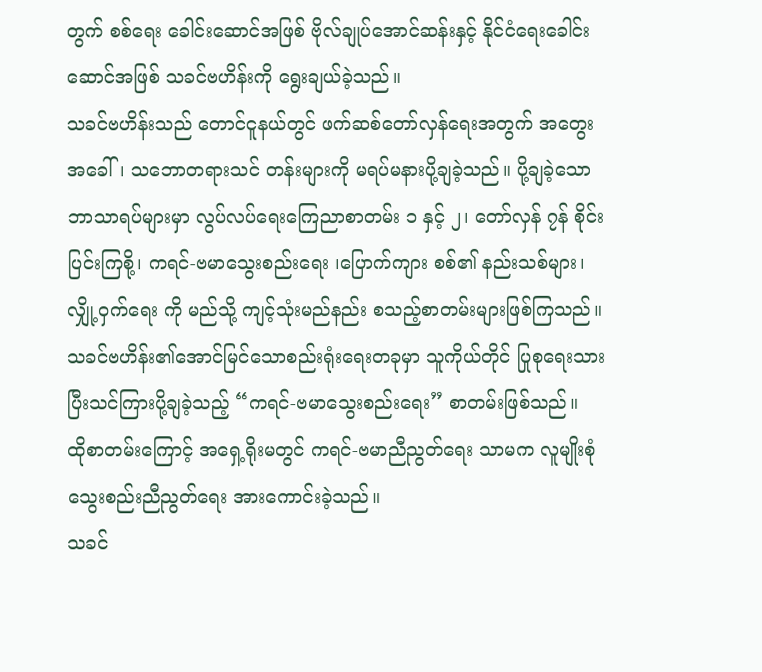တွက် စစ်ရေး ခေါင်းဆောင်အဖြစ် ဗိုလ်ချုပ်အောင်ဆန်းနှင့် နိုင်ငံရေးခေါင်းဆောင်အဖြစ် သခင်ဗဟိန်းကို ရွေးချယ်ခဲ့သည်။
သခင်ဗဟိန်းသည် တောင်ငူနယ်တွင် ဖက်ဆစ်တော်လှန်ရေးအတွက် အတွေးအခေါ်၊ သဘောတရားသင် တန်းများကို မရပ်မနားပို့ချခဲ့သည်။ ပို့ချခဲ့သောဘာသာရပ်များမှာ လွပ်လပ်ရေးကြေညာစာတမ်း ၁ နှင့် ၂၊ တော်လှန် ၇န် စိုင်းပြင်းကြစို့၊ ကရင်-ဗမာသွေးစည်းရေး ၊ပြောက်ကျား စစ်၏ နည်းသစ်များ၊ လျှို့ဝှက်ရေး ကို မည်သို့ ကျင့်သုံးမည်နည်း စသည့်စာတမ်းများဖြစ်ကြသည်။
သခင်ဗဟိန်း၏အောင်မြင်သောစည်းရုံးရေးတခုမှာ သူကိုယ်တိုင် ပြုစုရေးသားပြီးသင်ကြားပို့ချခဲ့သည့် “ကရင်-ဗမာသွေးစည်းရေး” စာတမ်းဖြစ်သည်။
ထိုစာတမ်းကြောင့် အရှေ့ရိုးမတွင် ကရင်-ဗမာညီညွတ်ရေး သာမက လူမျိုးစုံသွေးစည်းညီညွတ်ရေး အားကောင်းခဲ့သည်။
သခင်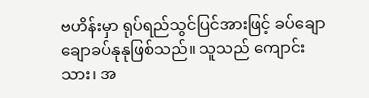ဗဟိန်းမှာ ရုပ်ရည်သွင်ပြင်အားဖြင့် ခပ်ချောချောခပ်နုနုဖြစ်သည်။ သူသည် ကျောင်းသား၊ အ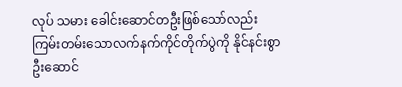လုပ် သမား ခေါင်းဆောင်တဦးဖြစ်သော်လည်း ကြမ်းတမ်းသောလက်နက်ကိုင်တိုက်ပွဲကို နိုင်နင်းစွာဦးဆောင်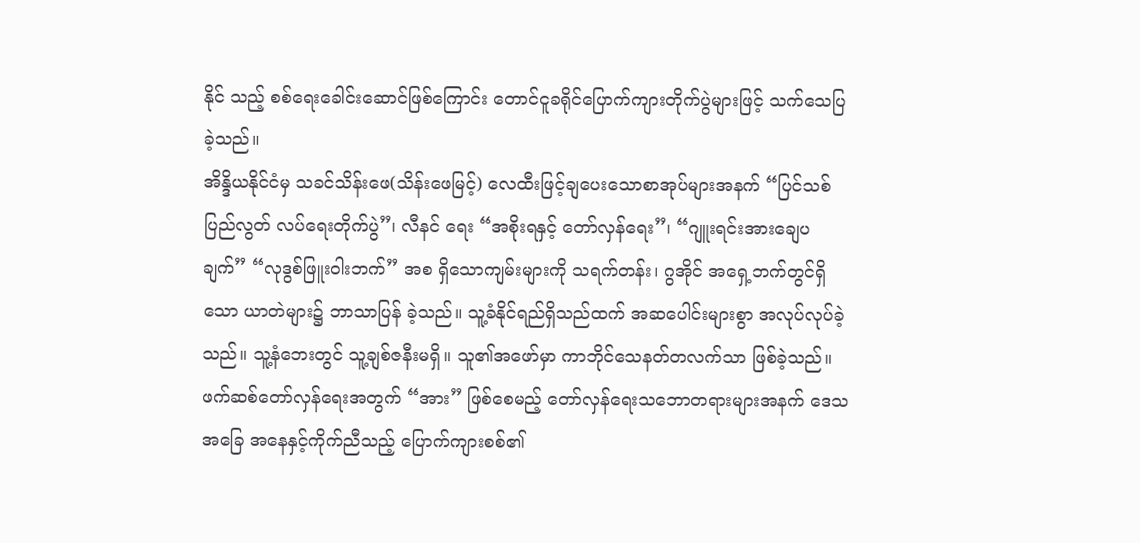နိုင် သည့် စစ်ရေးခေါင်းဆောင်ဖြစ်ကြောင်း တောင်ငူခရိုင်ပြောက်ကျားတိုက်ပွဲများဖြင့် သက်သေပြခဲ့သည်။
အိန္ဒိယနိုင်ငံမှ သခင်သိန်းဖေ(သိန်းဖေမြင့်) လေထီးဖြင့်ချပေးသောစာအုပ်များအနက် “ပြင်သစ်ပြည်လွတ် လပ်ရေးတိုက်ပွဲ”၊ လီနင် ရေး “အစိုးရနှင့် တော်လှန်ရေး”၊ “ဂျူးရင်းအားချေပချက်” “လုဒွစ်ဖြူးဝါးဘက်” အစ ရှိသောကျမ်းများကို သရက်တန်း၊ ဂွအိုင် အရှေ့ဘက်တွင်ရှိသော ယာတဲများ၌ ဘာသာပြန် ခဲ့သည်။ သူ့ခံနိုင်ရည်ရှိသည်ထက် အဆပေါင်းများစွာ အလုပ်လုပ်ခဲ့သည်။ သူ့နံဘေးတွင် သူ့ချစ်ဇနီးမရှိ။ သူ၏အဖော်မှာ ကာဘိုင်သေနတ်တလက်သာ ဖြစ်ခဲ့သည်။
ဖက်ဆစ်တော်လှန်ရေးအတွက် “အား” ဖြစ်စေမည့် တော်လှန်ရေးသဘောတရားများအနက် ဒေသအခြေ အနေနှင့်ကိုက်ညီသည့် ပြောက်ကျားစစ်၏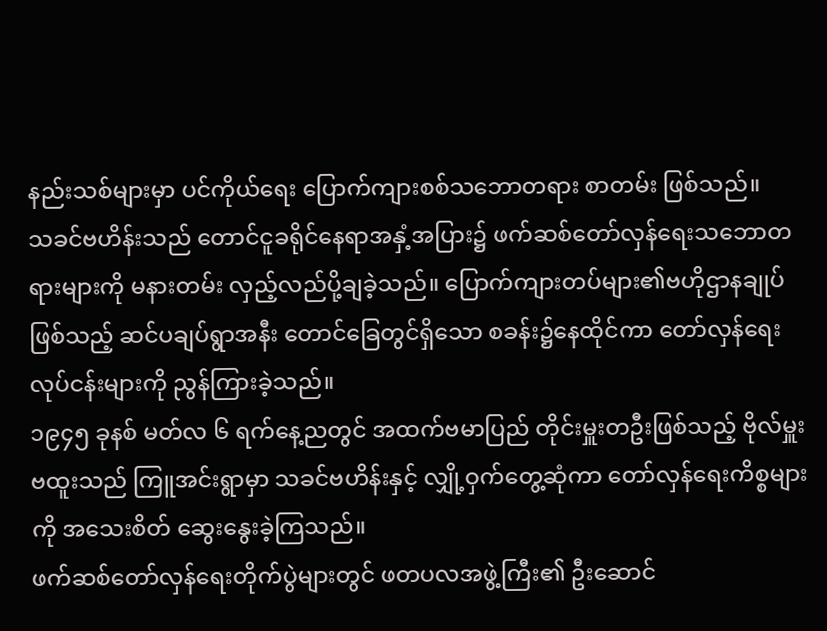နည်းသစ်များမှာ ပင်ကိုယ်ရေး ပြောက်ကျားစစ်သဘောတရား စာတမ်း ဖြစ်သည်။
သခင်ဗဟိန်းသည် တောင်ငူခရိုင်နေရာအနှံ့အပြား၌ ဖက်ဆစ်တော်လှန်ရေးသဘောတရားများကို မနားတမ်း လှည့်လည်ပို့ချခဲ့သည်။ ပြောက်ကျားတပ်များ၏ဗဟိုဌာနချုပ်ဖြစ်သည့် ဆင်ပချပ်ရွာအနီး တောင်ခြေတွင်ရှိသော စခန်း၌နေထိုင်ကာ တော်လှန်ရေးလုပ်ငန်းများကို ညွန်ကြားခဲ့သည်။
၁၉၄၅ ခုနစ် မတ်လ ၆ ရက်နေ့ညတွင် အထက်ဗမာပြည် တိုင်းမှူးတဦးဖြစ်သည့် ဗိုလ်မှူးဗထူးသည် ကြူအင်းရွာမှာ သခင်ဗဟိန်းနှင့် လျှို့ဝှက်တွေ့ဆုံကာ တော်လှန်ရေးကိစ္စများကို အသေးစိတ် ဆွေးနွေးခဲ့ကြသည်။
ဖက်ဆစ်တော်လှန်ရေးတိုက်ပွဲများတွင် ဖတပလအဖွဲ့ကြီး၏ ဦးဆောင်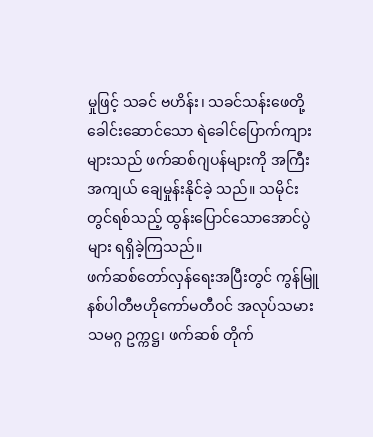မှုဖြင့် သခင် ဗဟိန်း၊ သခင်သန်းဖေတို့ခေါင်းဆောင်သော ရဲခေါင်ပြောက်ကျားများသည် ဖက်ဆစ်ဂျပန်များကို အကြီး အကျယ် ချေမှုန်းနိုင်ခဲ့ သည်။ သမိုင်းတွင်ရစ်သည့် ထွန်းပြောင်သောအောင်ပွဲများ ရရှိခဲ့ကြသည်။
ဖက်ဆစ်တော်လှန်ရေးအပြီးတွင် ကွန်မြူနစ်ပါတီဗဟိုကော်မတီဝင် အလုပ်သမားသမဂ္ဂ ဥက္ကဋ္ဌ၊ ဖက်ဆစ် တိုက်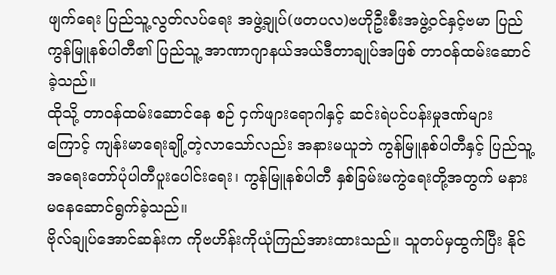ဖျက်ရေး ပြည်သူ့လွတ်လပ်ရေး အဖွဲ့ချုပ်(ဖတပလ)ဗဟိုဦးစီးအဖွဲ့ဝင်နှင့်ဗမာ ပြည်ကွန်မြူနစ်ပါတီ၏ ပြည်သူ့ အာဏာဂျာနယ်အယ်ဒီတာချုပ်အဖြစ် တာဝန်ထမ်းဆောင်ခဲ့သည်။
ထိုသို့ တာဝန်ထမ်းဆောင်နေ စဉ် ငှက်ဖျားရောဂါနှင့် ဆင်းရဲပင်ပန်းမှုဒဏ်များကြောင့် ကျန်းမာရေးချို့တဲ့လာသော်လည်း အနားမယူဘဲ ကွန်မြူနစ်ပါတီနှင့် ပြည်သူ့အရေးတော်ပုံပါတီပူးပေါင်းရေး၊ ကွန်မြူနစ်ပါတီ နှစ်ခြမ်းမကွဲရေးတို့အတွက် မနားမနေဆောင်ရွက်ခဲ့သည်။
ဗိုလ်ချုပ်အောင်ဆန်းက ကိုဗဟိန်းကိုယုံကြည်အားထားသည်။ သူတပ်မှထွက်ပြီး နိုင်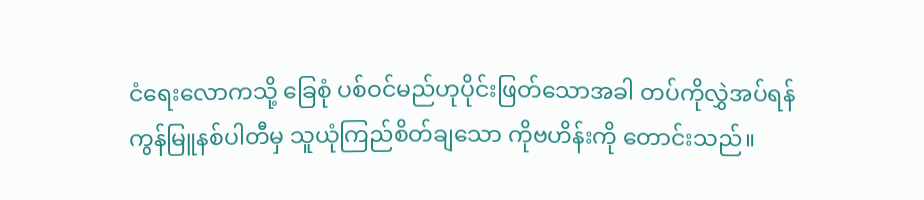ငံရေးလောကသို့ ခြေစုံ ပစ်ဝင်မည်ဟုပိုင်းဖြတ်သောအခါ တပ်ကိုလွှဲအပ်ရန် ကွန်မြူနစ်ပါတီမှ သူယုံကြည်စိတ်ချသော ကိုဗဟိန်းကို တောင်းသည်။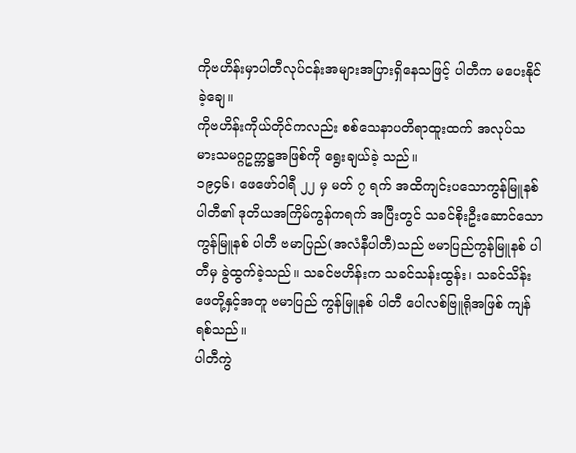ကိုဗဟိန်းမှာပါတီလုပ်ငန်းအများအပြားရှိနေသဖြင့် ပါတီက မပေးနိုင်ခဲ့ချေ။
ကိုဗဟိန်းကိုယ်တိုင်ကလည်း စစ်သေနာပတိရာထူးထက် အလုပ်သမားသမဂ္ဂဥက္ကဋ္ဌအဖြစ်ကို ရွေးချယ်ခဲ့ သည်။
၁၉၄၆၊ ဖေဖော်ဝါရီ ၂၂ မှ မတ် ၇ ရက် အထိကျင်းပသောကွန်မြူနစ်ပါတီ၏ ဒုတိယအကြိမ်ကွန်ကရက် အပြီးတွင် သခင်စိုးဦးဆောင်သော ကွန်မြူနစ် ပါတီ ဗမာပြည်(အလံနီပါတီ)သည် ဗမာပြည်ကွန်မြူနစ် ပါတီမှ ခွဲထွက်ခဲ့သည်။ သခင်ဗဟိန်းက သခင်သန်းထွန်း၊ သခင်သိန်းဖေတို့နှင့်အတူ ဗမာပြည် ကွန်မြူနစ် ပါတီ ပေါလစ်ဗြူရိုအဖြစ် ကျန်ရစ်သည်။
ပါတီကွဲ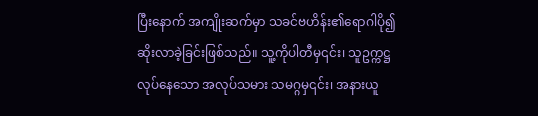ပြီးနောက် အကျိုးဆက်မှာ သခင်ဗဟိန်း၏ရောဂါပို၍ ဆိုးလာခဲ့ခြင်းဖြစ်သည်။ သူ့ကိုပါတီမှ၎င်း၊ သူဥက္ကဋ္ဌ လုပ်နေသော အလုပ်သမား သမဂ္ဂမှ၎င်း၊ အနားယူ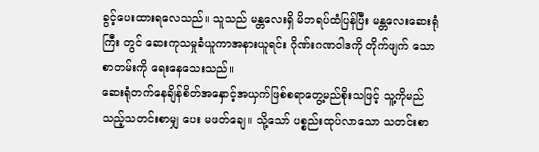ခွင့်ပေးထားရလေသည်။ သူသည် မန္တလေးရှိ မိဘရပ်ထံပြန်ပြီး မန္တလေးဆေးရုံကြီး တွင် ဆေးကုသမှုခံယူကာအနားယူရင်း ဂိုဏ်းဂဏဝါဒကို တိုက်ဖျက် သောစာတမ်းကို ရေးနေသေးသည်။
ဆေးရုံတက်နေချိန်စိတ်အနှောင့်အယှက်ဖြစ်စရာတွေ့မည်စိုးသဖြင့် သူ့ကိုမည်သည့်သတင်းစာမျှ ပေး မဖတ်ချေ။ သို့သော် ပစ္စည်းထုပ်လာသော သတင်းစာ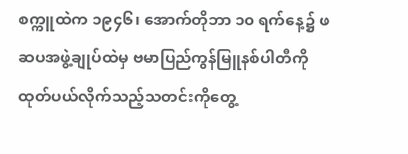စက္ကူထဲက ၁၉၄၆၊ အောက်တိုဘာ ၁၀ ရက်နေ့၌ ဖဆပအဖွဲ့ချုပ်ထဲမှ ဗမာပြည်ကွန်မြူနစ်ပါတီကို ထုတ်ပယ်လိုက်သည့်သတင်းကိုတွေ့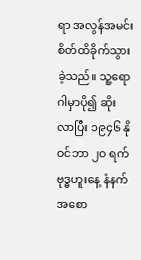ရာ အလွန်အမင်း စိတ်ထိခိုက်သွားခဲ့သည်။ သူ့ရောဂါမှာပို၍ ဆိုးလာပြီး ၁၉၄၆ နိုဝင်ဘာ ၂ဝ ရက် ဗုဒ္ဓဟူးနေ့ နံနက်အစော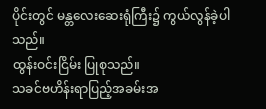ပိုင်းတွင် မန္တလေးဆေးရုံကြီး၌ ကွယ်လွန်ခဲ့ပါသည်။
ထွန်းဝင်းငြိမ်း ပြုစုသည်။
သခင်ဗဟိန်းရာပြည့်အခမ်းအ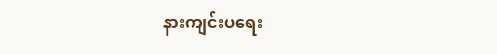နားကျင်းပရေး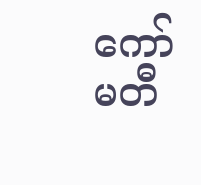ကော်မတီ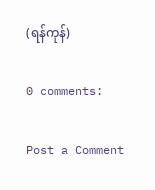(ရန်ကုန်)

0 comments:

Post a Comment